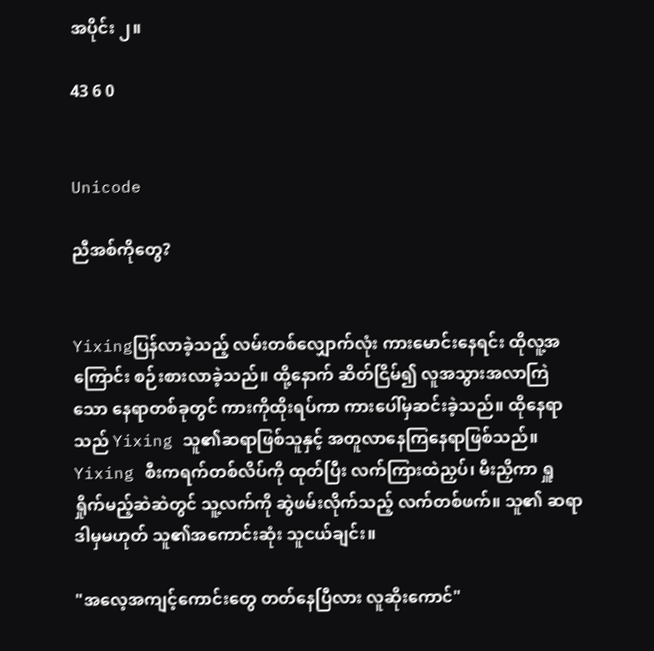အပိုင်း ၂။

43 6 0


Unicode

ညီအစ်ကိုတွေ?


Yixingပြန်လာခဲ့သည့် လမ်းတစ်လျှောက်လုံး ကားမောင်းနေရင်း ထိုလူ့အကြောင်း စဉ်းစားလာခဲ့သည်။ ထို့နောက် ဆိတ်ငြိမ်၍ လူအသွားအလာကြဲသော နေရာတစ်ခုတွင် ကားကိုထိုးရပ်ကာ ကားပေါ်မှဆင်းခဲ့သည်။ ထိုနေရာသည် Yixing သူ၏ဆရာဖြစ်သူနှင့် အတူလာနေကြနေရာဖြစ်သည်။ Yixing စီးကရက်တစ်လိပ်ကို ထုတ်ပြီး လက်ကြားထဲညှပ်၊ မီးညှိကာ ရှူရှိုက်မည့်ဆဲဆဲတွင် သူ့လက်ကို ဆွဲဖမ်းလိုက်သည့် လက်တစ်ဖက်။ သူ၏ ဆရာ ဒါမှမဟုတ် သူ၏အကောင်းဆုံး သူငယ်ချင်း။

"အလေ့အကျင့်ကောင်းတွေ တတ်နေပြီလား လူဆိုးကောင်"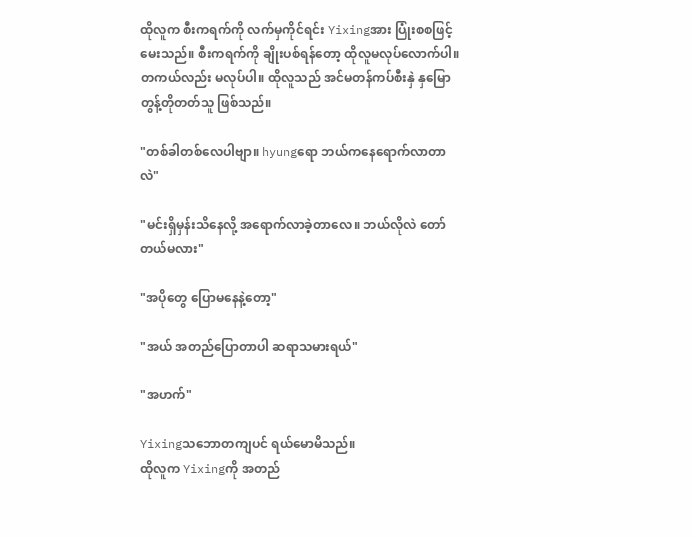ထိုလူက စီးကရက်ကို လက်မှကိုင်ရင်း Yixingအား ပြုံးစစဖြင့်မေးသည်။ စီးကရက်ကို ချိုးပစ်ရန်တော့ ထိုလူမလုပ်လောက်ပါ။ တကယ်လည်း မလုပ်ပါ။ ထိုလူသည် အင်မတန်ကပ်စီးနှဲ နှမြောတွန့်တိုတတ်သူ ဖြစ်သည်။

"တစ်ခါတစ်လေပါဗျာ။ hyungရော ဘယ်ကနေရောက်လာတာလဲ"

"မင်းရှိမှန်းသိနေလို့ အရောက်လာခဲ့တာလေ။ ဘယ်လိုလဲ တော်တယ်မလား"

"အပိုတွေ ပြောမနေနဲ့တော့"

"အယ် အတည်ပြောတာပါ ဆရာသမားရယ်"

"အဟက်"

Yixingသဘောတကျပင် ရယ်မောမိသည်။
ထိုလူက Yixingကို အတည်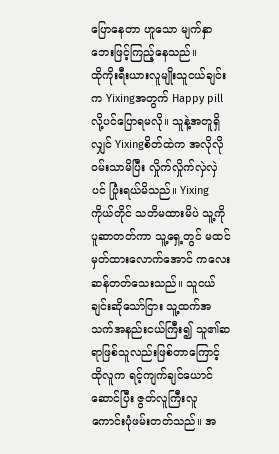ပြောနေ‌တာ ဟူသော မျက်နှာဘေးဖြင့်ကြည့်နေသည်။
ထိုကိုးရီးယားလူမျိုးသူငယ်ချင်းက Yixingအတွက် Happy pill လို့ပင်ပြောရမလို။ သူနဲ့အတူရှိလျှင် Yixingစိတ်ထဲက အလိုလိုဝမ်းသာမိပြီး လှိုက်လှိုက်လှဲလှဲပင် ပြုံးရယ်မိသည်။ Yixingကိုယ်တိုင် သတိမထားမိပဲ သူ့ကို ပူဆာတတ်ကာ သူ့ရှေ့တွင် မထင်မှတ်ထားလောက်အောင် ကလေးဆန်တတ်သေးသည်။ သူငယ်ချင်းဆိုသော်ငြား သူ့ထက်အသက်အနည်းငယ်ကြီး၍ သူ၏ဆရာဖြစ်သူလည်းဖြစ်တာကြောင့် ထိုလူက ရင့်ကျက်ချင်ယောင်ဆောင်ပြီး ဇွတ်လူကြီးလူကောင်းပုံဖမ်းတတ်သည်။ အ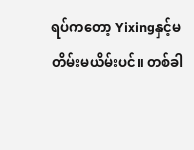ရပ်ကတော့ Yixingနှင့်မတိမ်းမယိမ်းပင်။ တစ်ခါ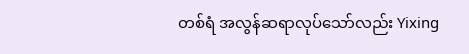တစ်ရံ အလွန်ဆရာလုပ်သော်လည်း Yixing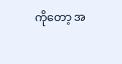ကိုတော့ အ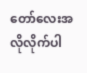တော်‌လေးအလိုလိုက်ပါ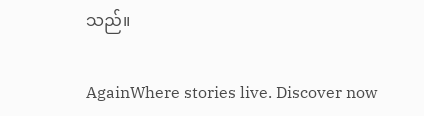သည်။

AgainWhere stories live. Discover now